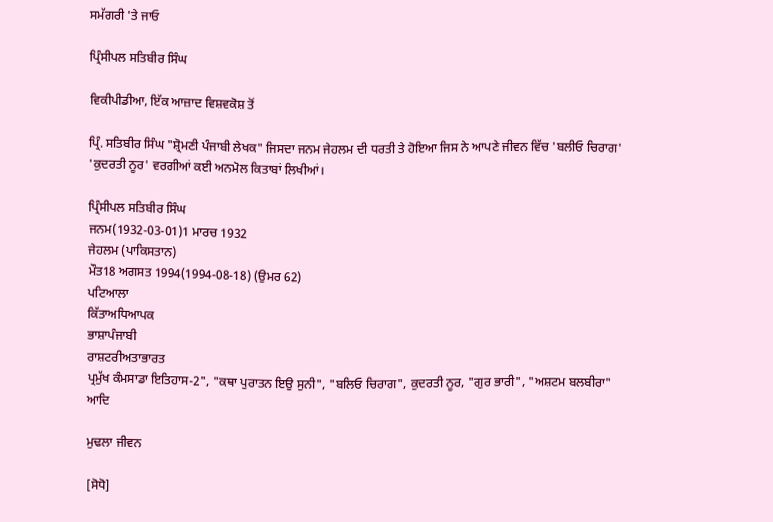ਸਮੱਗਰੀ 'ਤੇ ਜਾਓ

ਪ੍ਰਿੰਸੀਪਲ ਸਤਿਬੀਰ ਸਿੰਘ

ਵਿਕੀਪੀਡੀਆ, ਇੱਕ ਆਜ਼ਾਦ ਵਿਸ਼ਵਕੋਸ਼ ਤੋਂ

ਪ੍ਰਿੰ. ਸਤਿਬੀਰ ਸਿੰਘ "ਸ਼੍ਰੋਮਣੀ ਪੰਜਾਬੀ ਲੇਖਕ" ਜਿਸਦਾ ਜਨਮ ਜੇਹਲਮ ਦੀ ਧਰਤੀ ਤੇ ਹੋਇਆ ਜਿਸ ਨੇ ਆਪਣੇ ਜੀਵਨ ਵਿੱਚ 'ਬਲੀਓ ਚਿਰਾਗ' 'ਕੁਦਰਤੀ ਨੂਰ' ਵਰਗੀਆਂ ਕਈ ਅਨਮੋਲ ਕਿਤਾਬਾਂ ਲਿਖੀਆਂ।

ਪ੍ਰਿੰਸੀਪਲ ਸਤਿਬੀਰ ਸਿੰਘ
ਜਨਮ(1932-03-01)1 ਮਾਰਚ 1932
ਜੇਹਲਮ (ਪਾਕਿਸਤਾਨ)
ਮੌਤ18 ਅਗਸਤ 1994(1994-08-18) (ਉਮਰ 62)
ਪਟਿਆਲਾ
ਕਿੱਤਾਅਧਿਆਪਕ
ਭਾਸ਼ਾਪੰਜਾਬੀ
ਰਾਸ਼ਟਰੀਅਤਾਭਾਰਤ
ਪ੍ਰਮੁੱਖ ਕੰਮਸਾਡਾ ਇਤਿਹਾਸ-2", "ਕਥਾ ਪੁਰਾਤਨ ਇਉ ਸੁਨੀ", "ਬਲਿਓ ਚਿਰਾਗ", ਕੁਦਰਤੀ ਨੂਰ, "ਗੁਰ ਭਾਰੀ", "ਅਸ਼ਟਮ ਬਲਬੀਰਾ" ਆਦਿ

ਮੁਢਲਾ ਜੀਵਨ

[ਸੋਧੋ]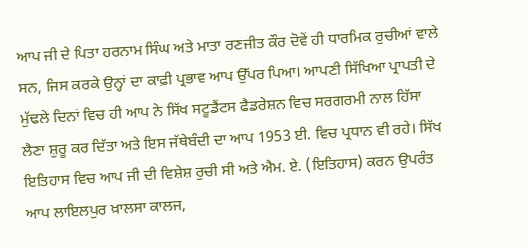ਆਪ ਜੀ ਦੇ ਪਿਤਾ ਹਰਨਾਮ ਸਿੰਘ ਅਤੇ ਮਾਤਾ ਰਣਜੀਤ ਕੌਰ ਦੋਵੇਂ ਹੀ ਧਾਰਮਿਕ ਰੁਚੀਆਂ ਵਾਲੇ ਸਨ, ਜਿਸ ਕਰਕੇ ਉਨ੍ਹਾਂ ਦਾ ਕਾਫ਼ੀ ਪ੍ਰਭਾਵ ਆਪ ਉੱਪਰ ਪਿਆ। ਆਪਣੀ ਸਿੱਖਿਆ ਪ੍ਰਾਪਤੀ ਦੇ ਮੁੱਢਲੇ ਦਿਨਾਂ ਵਿਚ ਹੀ ਆਪ ਨੇ ਸਿੱਖ ਸਟੂਡੈਂਟਸ ਫੈਡਰੇਸ਼ਨ ਵਿਚ ਸਰਗਰਮੀ ਨਾਲ ਹਿੱਸਾ ਲੈਣਾ ਸ਼ੁਰੂ ਕਰ ਦਿੱਤਾ ਅਤੇ ਇਸ ਜੱਥੇਬੰਦੀ ਦਾ ਆਪ 1953 ਈ. ਵਿਚ ਪ੍ਰਧਾਨ ਵੀ ਰਹੇ। ਸਿੱਖ ਇਤਿਹਾਸ ਵਿਚ ਆਪ ਜੀ ਦੀ ਵਿਸ਼ੇਸ਼ ਰੁਚੀ ਸੀ ਅਤੇ ਐਮ. ਏ. (ਇਤਿਹਾਸ) ਕਰਨ ਉਪਰੰਤ ਆਪ ਲਾਇਲਪੁਰ ਖ਼ਾਲਸਾ ਕਾਲਜ,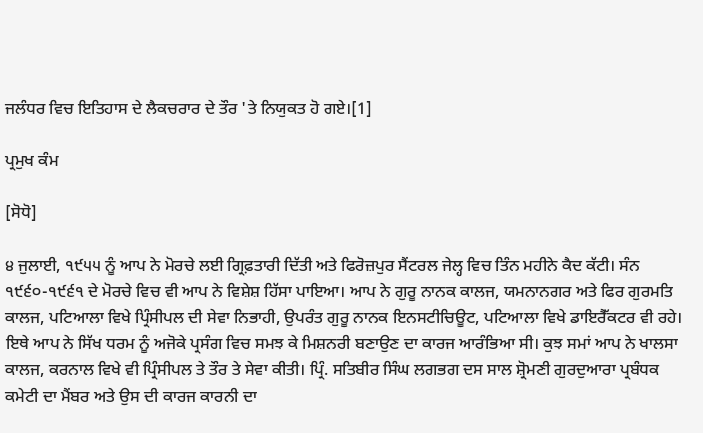ਜਲੰਧਰ ਵਿਚ ਇਤਿਹਾਸ ਦੇ ਲੈਕਚਰਾਰ ਦੇ ਤੌਰ 'ਤੇ ਨਿਯੁਕਤ ਹੋ ਗਏ।[1]

ਪ੍ਰਮੁਖ ਕੰਮ

[ਸੋਧੋ]

੪ ਜੁਲਾਈ, ੧੯੫੫ ਨੂੰ ਆਪ ਨੇ ਮੋਰਚੇ ਲਈ ਗ੍ਰਿਫ਼ਤਾਰੀ ਦਿੱਤੀ ਅਤੇ ਫਿਰੋਜ਼ਪੁਰ ਸੈਂਟਰਲ ਜੇਲ੍ਹ ਵਿਚ ਤਿੰਨ ਮਹੀਨੇ ਕੈਦ ਕੱਟੀ। ਸੰਨ ੧੯੬੦-੧੯੬੧ ਦੇ ਮੋਰਚੇ ਵਿਚ ਵੀ ਆਪ ਨੇ ਵਿਸ਼ੇਸ਼ ਹਿੱਸਾ ਪਾਇਆ। ਆਪ ਨੇ ਗੁਰੂ ਨਾਨਕ ਕਾਲਜ, ਯਮਨਾਨਗਰ ਅਤੇ ਫਿਰ ਗੁਰਮਤਿ ਕਾਲਜ, ਪਟਿਆਲਾ ਵਿਖੇ ਪ੍ਰਿੰਸੀਪਲ ਦੀ ਸੇਵਾ ਨਿਭਾਹੀ, ਉਪਰੰਤ ਗੁਰੂ ਨਾਨਕ ਇਨਸਟੀਚਿਊਟ, ਪਟਿਆਲਾ ਵਿਖੇ ਡਾਇਰੈੱਕਟਰ ਵੀ ਰਹੇ। ਇਥੇ ਆਪ ਨੇ ਸਿੱਖ ਧਰਮ ਨੂੰ ਅਜੋਕੇ ਪ੍ਰਸੰਗ ਵਿਚ ਸਮਝ ਕੇ ਮਿਸ਼ਨਰੀ ਬਣਾਉਣ ਦਾ ਕਾਰਜ ਆਰੰਭਿਆ ਸੀ। ਕੁਝ ਸਮਾਂ ਆਪ ਨੇ ਖਾਲਸਾ ਕਾਲਜ, ਕਰਨਾਲ ਵਿਖੇ ਵੀ ਪ੍ਰਿੰਸੀਪਲ ਤੇ ਤੌਰ ਤੇ ਸੇਵਾ ਕੀਤੀ। ਪ੍ਰਿੰ. ਸਤਿਬੀਰ ਸਿੰਘ ਲਗਭਗ ਦਸ ਸਾਲ ਸ਼੍ਰੋਮਣੀ ਗੁਰਦੁਆਰਾ ਪ੍ਰਬੰਧਕ ਕਮੇਟੀ ਦਾ ਮੈਂਬਰ ਅਤੇ ਉਸ ਦੀ ਕਾਰਜ ਕਾਰਨੀ ਦਾ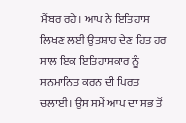ਮੈਂਬਰ ਰਹੇ। ਆਪ ਨੇ ਇਤਿਹਾਸ ਲਿਖਣ ਲਈ ਉਤਸ਼ਾਹ ਦੇਣ ਹਿਤ ਹਰ ਸਾਲ ਇਕ ਇਤਿਹਾਸਕਾਰ ਨੂੰ ਸਨਮਾਨਿਤ ਕਰਨ ਦੀ ਪਿਰਤ ਚਲਾਈ। ਉਸ ਸਮੇਂ ਆਪ ਦਾ ਸਭ ਤੋਂ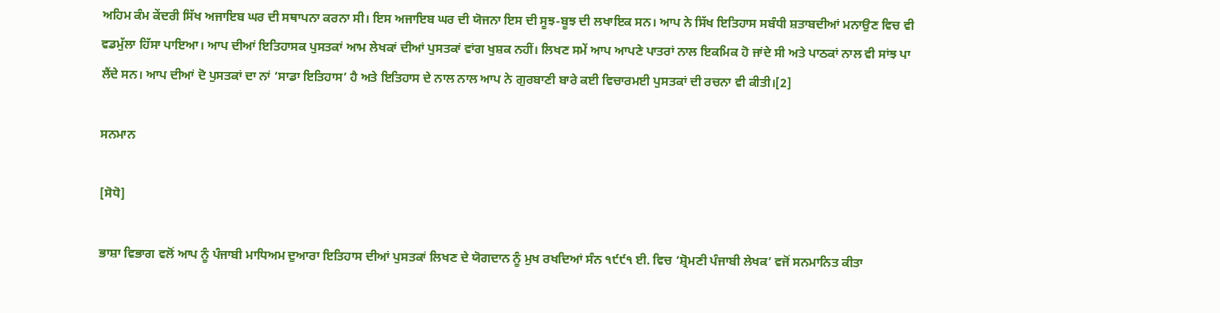ਅਹਿਮ ਕੰਮ ਕੇਂਦਰੀ ਸਿੱਖ ਅਜਾਇਬ ਘਰ ਦੀ ਸਥਾਪਨਾ ਕਰਨਾ ਸੀ। ਇਸ ਅਜਾਇਬ ਘਰ ਦੀ ਯੋਜਨਾ ਇਸ ਦੀ ਸੂਝ-ਬੂਝ ਦੀ ਲਖਾਇਕ ਸਨ। ਆਪ ਨੇ ਸਿੱਖ ਇਤਿਹਾਸ ਸਬੰਧੀ ਸ਼ਤਾਬਦੀਆਂ ਮਨਾਉਣ ਵਿਚ ਵੀ ਵਡਮੁੱਲਾ ਹਿੱਸਾ ਪਾਇਆ। ਆਪ ਦੀਆਂ ਇਤਿਹਾਸਕ ਪੁਸਤਕਾਂ ਆਮ ਲੇਖਕਾਂ ਦੀਆਂ ਪੁਸਤਕਾਂ ਵਾਂਗ ਖੁਸ਼ਕ ਨਹੀਂ। ਲਿਖਣ ਸਮੇਂ ਆਪ ਆਪਣੇ ਪਾਤਰਾਂ ਨਾਲ ਇਕਮਿਕ ਹੋ ਜਾਂਦੇ ਸੀ ਅਤੇ ਪਾਠਕਾਂ ਨਾਲ ਵੀ ਸਾਂਝ ਪਾ ਲੈਂਦੇ ਸਨ। ਆਪ ਦੀਆਂ ਦੋ ਪੁਸਤਕਾਂ ਦਾ ਨਾਂ ‘ਸਾਡਾ ਇਤਿਹਾਸ’ ਹੈ ਅਤੇ ਇਤਿਹਾਸ ਦੇ ਨਾਲ ਨਾਲ ਆਪ ਨੇ ਗੁਰਬਾਣੀ ਬਾਰੇ ਕਈ ਵਿਚਾਰਮਈ ਪੁਸਤਕਾਂ ਦੀ ਰਚਨਾ ਵੀ ਕੀਤੀ।[2]

ਸਨਮਾਨ

[ਸੋਧੋ]

ਭਾਸ਼ਾ ਵਿਭਾਗ ਵਲੋਂ ਆਪ ਨੂੰ ਪੰਜਾਬੀ ਮਾਧਿਅਮ ਦੁਆਰਾ ਇਤਿਹਾਸ ਦੀਆਂ ਪੁਸਤਕਾਂ ਲਿਖਣ ਦੇ ਯੋਗਦਾਨ ਨੂੰ ਮੁਖ ਰਖਦਿਆਂ ਸੰਨ ੧੯੯੧ ਈ. ਵਿਚ ‘ਸ਼੍ਰੋਮਣੀ ਪੰਜਾਬੀ ਲੇਖਕ’ ਵਜੋਂ ਸਨਮਾਨਿਤ ਕੀਤਾ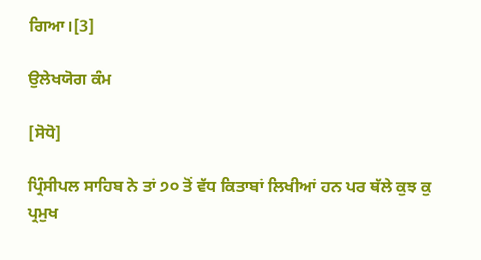ਗਿਆ।[3]

ਉਲੇਖਯੋਗ ਕੰਮ

[ਸੋਧੋ]

ਪ੍ਰਿੰਸੀਪਲ ਸਾਹਿਬ ਨੇ ਤਾਂ ੭੦ ਤੋਂ ਵੱਧ ਕਿਤਾਬਾਂ ਲਿਖੀਆਂ ਹਨ ਪਰ ਥੱਲੇ ਕੁਝ ਕੁ ਪ੍ਰਮੁਖ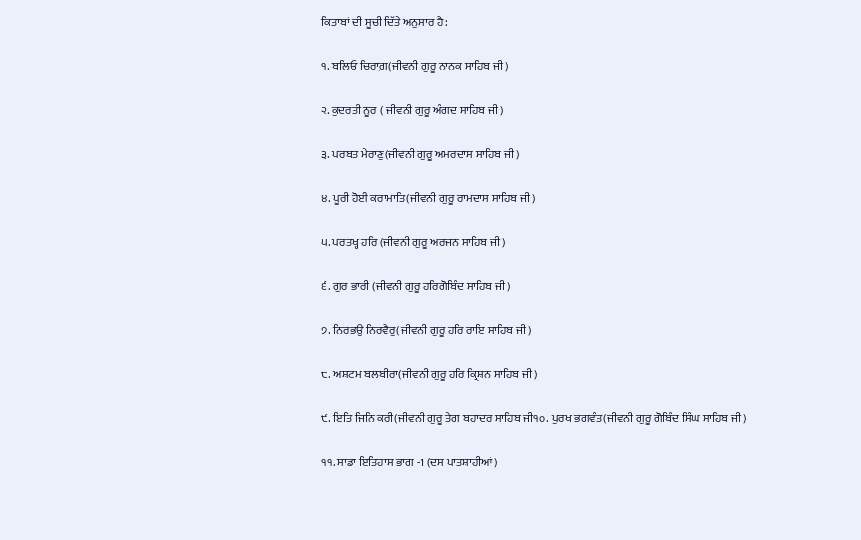ਕਿਤਾਬਾਂ ਦੀ ਸੂਚੀ ਦਿੱਤੇ ਅਨੁਸਾਰ ਹੈ:

੧. ਬਲਿਓ ਚਿਰਾਗ਼(ਜੀਵਨੀ ਗੁਰੂ ਨਾਨਕ ਸਾਹਿਬ ਜੀ)

੨. ਕੁਦਰਤੀ ਨੂਰ ( ਜੀਵਨੀ ਗੁਰੂ ਅੰਗਦ ਸਾਹਿਬ ਜੀ)

੩. ਪਰਬਤ ਮੇਰਾਣੁ(ਜੀਵਨੀ ਗੁਰੂ ਅਮਰਦਾਸ ਸਾਹਿਬ ਜੀ)

੪. ਪੂਰੀ ਹੋਈ ਕਰਾਮਾਤਿ(ਜੀਵਨੀ ਗੁਰੂ ਰਾਮਦਾਸ ਸਾਹਿਬ ਜੀ)

੫. ਪਰਤਖ੍ਹ ਹਰਿ (ਜੀਵਨੀ ਗੁਰੂ ਅਰਜਨ ਸਾਹਿਬ ਜੀ)

੬. ਗੁਰ ਭਾਰੀ (ਜੀਵਨੀ ਗੁਰੂ ਹਰਿਗੋਬਿੰਦ ਸਾਹਿਬ ਜੀ)

੭. ਨਿਰਭਉ ਨਿਰਵੈਰੁ(ਜੀਵਨੀ ਗੁਰੂ ਹਰਿ ਰਾਇ ਸਾਹਿਬ ਜੀ)

੮. ਅਸ਼ਟਮ ਬਲਬੀਰਾ(ਜੀਵਨੀ ਗੁਰੂ ਹਰਿ ਕ੍ਰਿਸ਼ਨ ਸਾਹਿਬ ਜੀ)

੯. ਇਤਿ ਜਿਨਿ ਕਰੀ(ਜੀਵਨੀ ਗੁਰੂ ਤੇਗ ਬਹਾਦਰ ਸਾਹਿਬ ਜੀ੧੦. ਪੁਰਖ ਭਗਵੰਤ(ਜੀਵਨੀ ਗੁਰੂ ਗੋਬਿੰਦ ਸਿੰਘ ਸਾਹਿਬ ਜੀ)

੧੧. ਸਾਡਾ ਇਤਿਹਾਸ ਭਾਗ -1 (ਦਸ ਪਾਤਸ਼ਾਹੀਆਂ)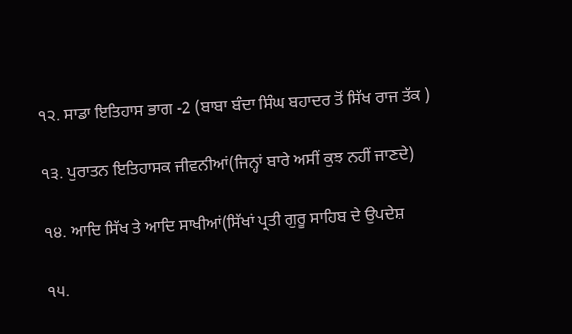੧੨. ਸਾਡਾ ਇਤਿਹਾਸ ਭਾਗ -2 (ਬਾਬਾ ਬੰਦਾ ਸਿੰਘ ਬਹਾਦਰ ਤੋਂ ਸਿੱਖ ਰਾਜ ਤੱਕ )

੧੩. ਪੁਰਾਤਨ ਇਤਿਹਾਸਕ ਜੀਵਨੀਆਂ(ਜਿਨ੍ਹਾਂ ਬਾਰੇ ਅਸੀਂ ਕੁਝ ਨਹੀਂ ਜਾਣਦੇ)

੧੪. ਆਦਿ ਸਿੱਖ ਤੇ ਆਦਿ ਸਾਖੀਆਂ(ਸਿੱਖਾਂ ਪ੍ਰਤੀ ਗੁਰੂ ਸਾਹਿਬ ਦੇ ਉਪਦੇਸ਼

੧੫.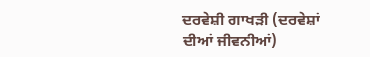ਦਰਵੇਸ਼ੀ ਗਾਖੜੀ (ਦਰਵੇਸ਼ਾਂ ਦੀਆਂ ਜੀਵਨੀਆਂ)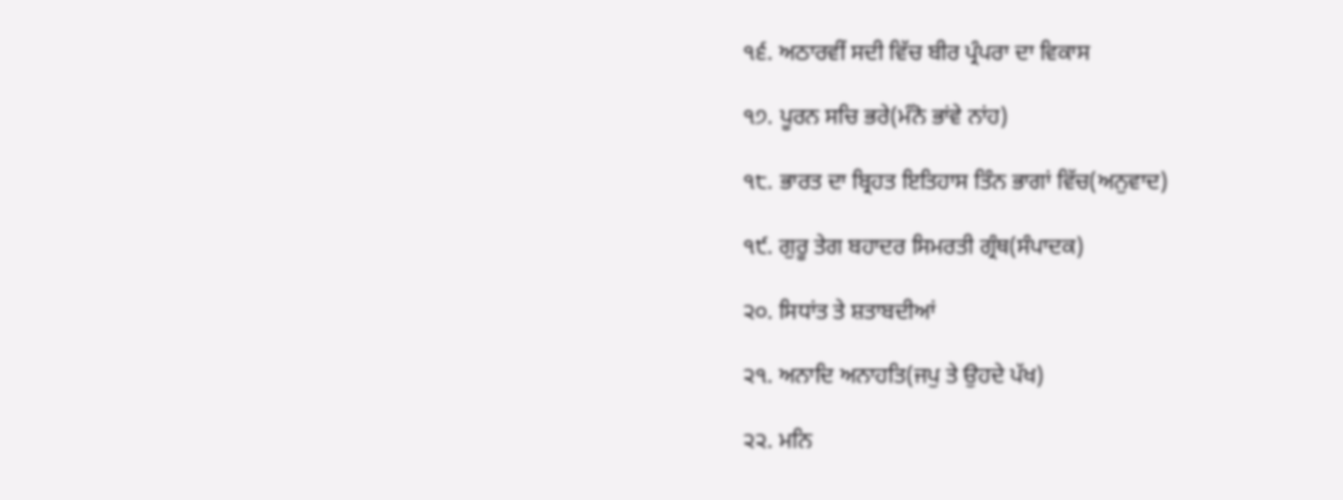੧੬. ਅਠਾਰਵੀਂ ਸਦੀ ਵਿੱਚ ਬੀਰ ਪ੍ਰੰਪਰਾ ਦਾ ਵਿਕਾਸ

੧੭. ਪੂਰਨ ਸਚਿ ਭਰੇ(ਮੰਨੋ ਭਾਂਵੇ ਨਾਂਹ)

੧੮. ਭਾਰਤ ਦਾ ਬ੍ਰਿਹਤ ਇਤਿਹਾਸ ਤਿੰਨ ਭਾਗਾਂ ਵਿੱਚ(ਅਨੁਵਾਦ)

੧੯. ਗੁਰੂ ਤੇਗ ਬਹਾਦਰ ਸਿਮਰਤੀ ਗ੍ਰੰਥ(ਸੰਪਾਦਕ)

੨੦. ਸਿਧਾਂਤ ਤੇ ਸ਼ਤਾਬਦੀਆਂ

੨੧. ਅਨਾਦਿ ਅਨਾਹਤਿ(ਜਪੁ ਤੇ ਉਹਦੇ ਪੱਖ)

੨੨. ਮਨਿ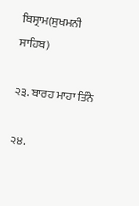ਬਿਸ੍ਰਾਮ(ਸੁਖਮਨੀ ਸਾਹਿਬ)

੨੩. ਬਾਰਹ ਮਾਹਾ ਤਿੰਨੇ

੨੪.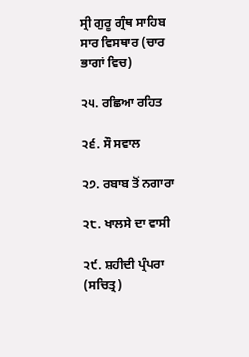ਸ੍ਰੀ ਗੁਰੂ ਗ੍ਰੰਥ ਸਾਹਿਬ ਸਾਰ ਵਿਸਥਾਰ (ਚਾਰ ਭਾਗਾਂ ਵਿਚ)

੨੫. ਰਛਿਆ ਰਹਿਤ

੨੬. ਸੌ ਸਵਾਲ

੨੭. ਰਬਾਬ ਤੋਂ ਨਗਾਰਾ

੨੮. ਖਾਲਸੇ ਦਾ ਵਾਸੀ

੨੯. ਸ਼ਹੀਦੀ ਪ੍ਰੰਪਰਾ (ਸਚਿਤ੍ਰ)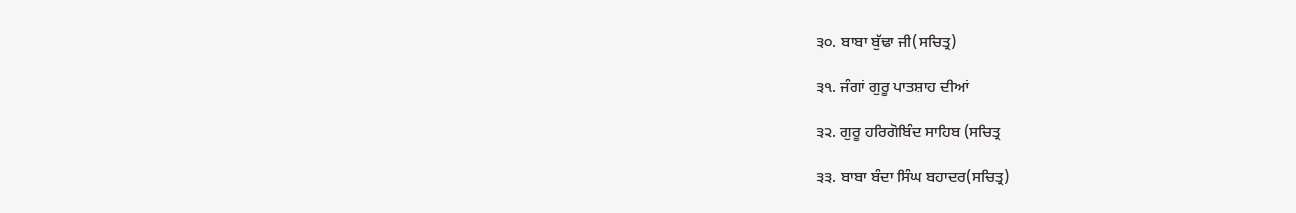੩੦. ਬਾਬਾ ਬੁੱਢਾ ਜੀ(ਸਚਿਤ੍ਰ)

੩੧. ਜੰਗਾਂ ਗੁਰੂ ਪਾਤਸ਼ਾਹ ਦੀਆਂ

੩੨. ਗੁਰੂ ਹਰਿਗੋਬਿੰਦ ਸਾਹਿਬ (ਸਚਿਤ੍ਰ

੩੩. ਬਾਬਾ ਬੰਦਾ ਸਿੰਘ ਬਹਾਦਰ(ਸਚਿਤ੍ਰ)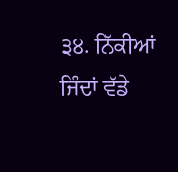੩੪. ਨਿੱਕੀਆਂ ਜਿੰਦਾਂ ਵੱਡੇ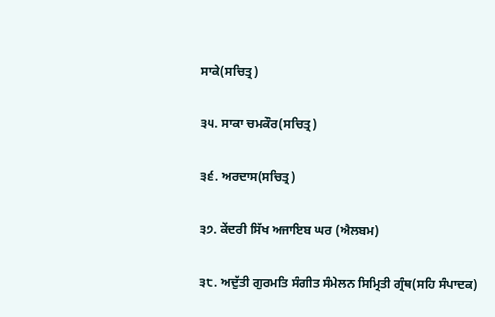ਸਾਕੇ(ਸਚਿਤ੍ਰ)

੩੫. ਸਾਕਾ ਚਮਕੌਰ(ਸਚਿਤ੍ਰ)

੩੬. ਅਰਦਾਸ(ਸਚਿਤ੍ਰ)

੩੭. ਕੇਂਦਰੀ ਸਿੱਖ ਅਜਾਇਬ ਘਰ (ਐਲਬਮ)

੩੮. ਅਦੁੱਤੀ ਗੁਰਮਤਿ ਸੰਗੀਤ ਸੰਮੇਲਨ ਸਿਮ੍ਰਿਤੀ ਗ੍ਰੰਥ(ਸਹਿ ਸੰਪਾਦਕ)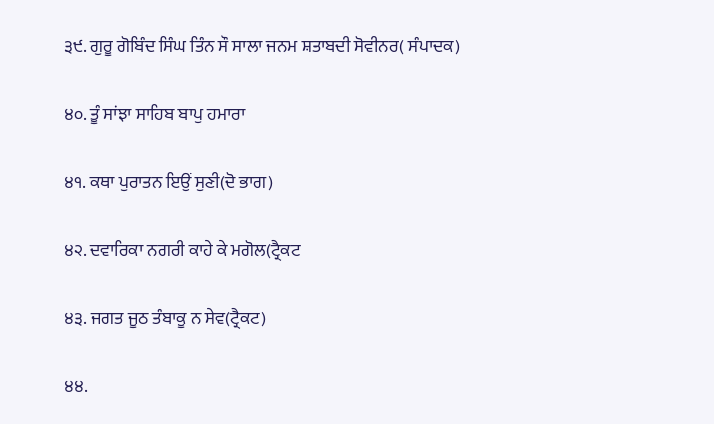੩੯. ਗੁਰੂ ਗੋਬਿੰਦ ਸਿੰਘ ਤਿੰਨ ਸੌ ਸਾਲਾ ਜਨਮ ਸ਼ਤਾਬਦੀ ਸੋਵੀਨਰ( ਸੰਪਾਦਕ)

੪੦. ਤੂੰ ਸਾਂਝਾ ਸਾਹਿਬ ਬਾਪੁ ਹਮਾਰਾ

੪੧. ਕਥਾ ਪੁਰਾਤਨ ਇਉਂ ਸੁਣੀ(ਦੋ ਭਾਗ)

੪੨. ਦਵਾਰਿਕਾ ਨਗਰੀ ਕਾਹੇ ਕੇ ਮਗੋਲ(ਟ੍ਰੈਕਟ

੪੩. ਜਗਤ ਜੂਠ ਤੰਬਾਕੂ ਨ ਸੇਵ(ਟ੍ਰੈਕਟ)

੪੪.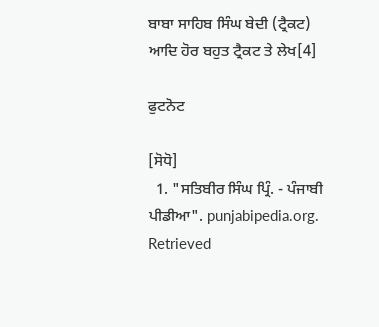ਬਾਬਾ ਸਾਹਿਬ ਸਿੰਘ ਬੇਦੀ (ਟ੍ਰੈਕਟ) ਆਦਿ ਹੋਰ ਬਹੁਤ ਟ੍ਰੈਕਟ ਤੇ ਲੇਖ[4]

ਫੁਟਨੋਟ

[ਸੋਧੋ]
  1. "ਸਤਿਬੀਰ ਸਿੰਘ ਪ੍ਰਿੰ. - ਪੰਜਾਬੀ ਪੀਡੀਆ". punjabipedia.org. Retrieved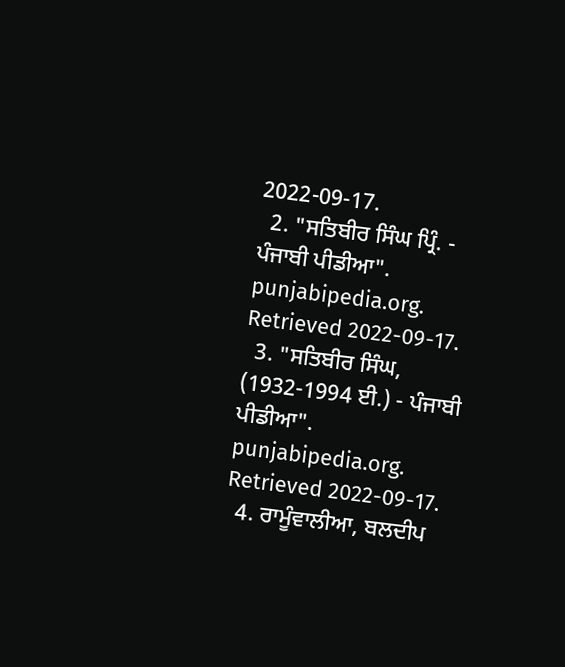2022-09-17.
  2. "ਸਤਿਬੀਰ ਸਿੰਘ ਪ੍ਰਿੰ. - ਪੰਜਾਬੀ ਪੀਡੀਆ". punjabipedia.org. Retrieved 2022-09-17.
  3. "ਸਤਿਬੀਰ ਸਿੰਘ, (1932-1994 ਈ.) - ਪੰਜਾਬੀ ਪੀਡੀਆ". punjabipedia.org. Retrieved 2022-09-17.
  4. ਰਾਮੂੰਵਾਲੀਆ, ਬਲਦੀਪ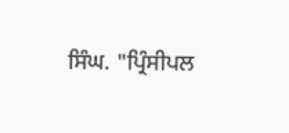ਸਿੰਘ. "ਪ੍ਰਿੰਸੀਪਲ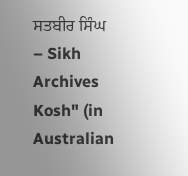ਸਤਬੀਰ ਸਿੰਘ – Sikh Archives Kosh" (in Australian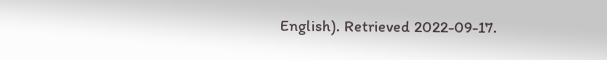English). Retrieved 2022-09-17.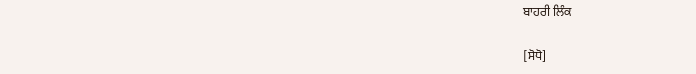ਬਾਹਰੀ ਲਿੰਕ

[ਸੋਧੋ]